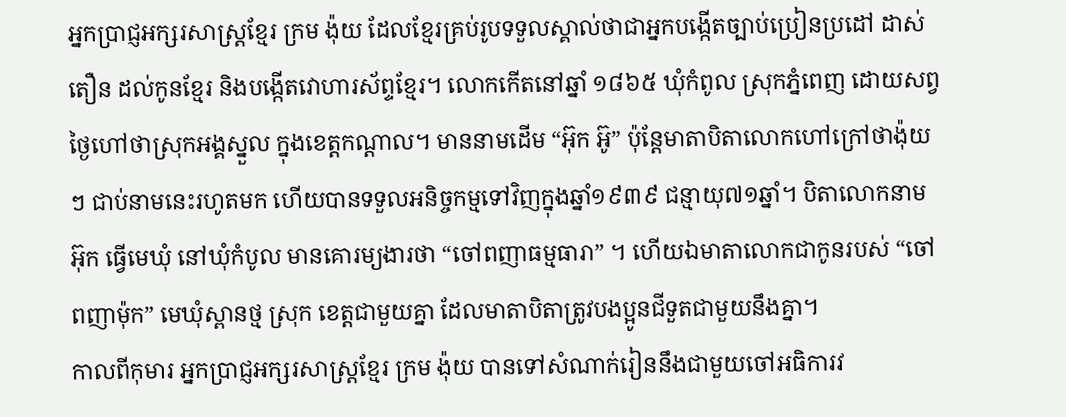អ្នកប្រាជ្ញអក្សរសាស្ត្រខ្មែរ ក្រម ង៉ុយ ដែលខ្មែរគ្រប់រូបទទួលស្គាល់ថាជាអ្នកបង្កើតច្បាប់ប្រៀនប្រដៅ ដាស់តឿន ដល់កូនខ្មែរ និងបង្កើតវោហារស័ព្ទខ្មែរ។ លោកកើតនៅឆ្នាំ ១៨៦៥ ឃុំកំពូល ស្រុកភ្នំពេញ ដោយសព្វថ្ងៃហៅថាស្រុកអង្គស្នួល ក្នុងខេត្តកណ្តាល។ មាននាមដើម “អ៊ុក អ៊ូ” ប៉ុន្តែមាតាបិតាលោកហៅក្រៅថាង៉ុយៗ ជាប់នាមនេះរហូតមក ហើយបានទទួលអនិច្ចកម្មទៅវិញក្នុងឆ្នាំ១៩៣៩ ជន្មាយុ៧១ឆ្នាំ។ បិតាលោកនាម អ៊ុក ធ្វើមេឃុំ នៅឃុំកំបូល មានគោរម្យងារថា “ចៅពញាធម្មធារា” ។ ហើយឯមាតាលោកជាកូនរបស់ “ចៅពញាម៉ុក” មេឃុំស្ពានថ្ម ស្រុក ខេត្តជាមួយគ្នា ដែលមាតាបិតាត្រូវបងប្អូនជីទួតជាមួយនឹងគ្នា។
កាលពីកុមារ អ្នកប្រាជ្ញអក្សរសាស្ត្រខ្មែរ ក្រម ង៉ុយ បានទៅសំណាក់រៀននឹងជាមួយចៅអធិការវ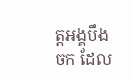ត្តអង្គបឹងចក ដែល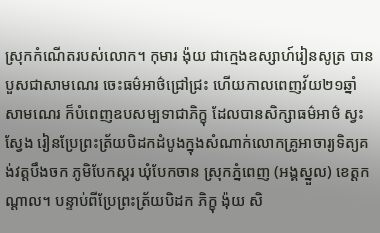ស្រុកកំណើតរបស់លោក។ កុមារ ង៉ុយ ជាក្មេងឧស្សាហ៍រៀនសូត្រ បានបួសជាសាមណេរ ចេះធម៌អាថ៌ជ្រៅជ្រះ ហើយកាលពេញវ័យ២១ឆ្នាំសាមណេរ ក៏បំពេញឧបសម្បទាជាភិក្ខុ ដែលបានសិក្សាធម៌អាថ៌ ស្វះស្វែង រៀនប្រែព្រះត្រ័យបិដកដំបូងក្នុងសំណាក់លោកគ្រូអាចារ្យទិត្យគង់វត្តបឹងចក ភូមិបែកស្គរ ឃុំបែកចាន ស្រុកភ្នំពេញ (អង្គស្នួល) ខេត្តកណ្តាល។ បន្ទាប់ពីប្រែព្រះត្រ័យបិដក ភិក្ខុ ង៉ុយ សិ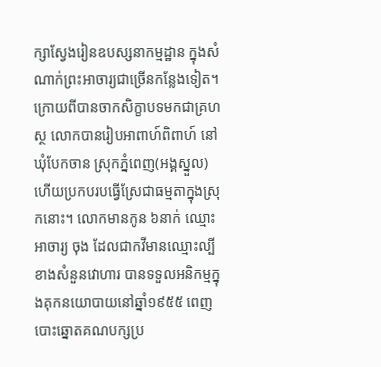ក្សាស្វែងរៀនឧបស្សនាកម្មដ្ឋាន ក្នុងសំណាក់ព្រះអាចារ្យជាច្រើនកន្លែងទៀត។ ក្រោយពីបានចាកសិក្ខាបទមកជាគ្រហស្ថ លោកបានរៀបអាពាហ៍ពិពាហ៍ នៅឃុំបែកចាន ស្រុកភ្នំពេញ(អង្គស្នួល) ហើយប្រកបរបធ្វើស្រែជាធម្មតាក្នុងស្រុកនោះ។ លោកមានកូន ៦នាក់ ឈ្មោះអាចារ្យ ចុង ដែលជាកវីមានឈ្មោះល្បី ខាងសំនួនវោហារ បានទទួលអនិកម្មក្នុងគុកនយោបាយនៅឆ្នាំ១៩៥៥ ពេញបោះឆ្នោតគណបក្សប្រ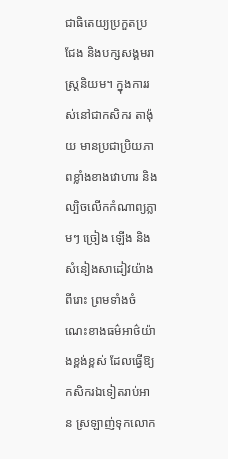ជាធិតេយ្យប្រកួតប្រជែង និងបក្សសង្គមរាស្ត្រនិយម។ ក្នុងការរស់នៅជាកសិករ តាង៉ុយ មានប្រជាប្រិយភាពខ្លាំងខាងវោហារ និងល្បិចលើកកំណាព្យភ្លាមៗ ច្រៀង ឡើង និងសំនៀងសាដៀវយ៉ាងពីរោះ ព្រមទាំងចំណេះខាងធម៌អាថ៌យ៉ាងខ្ពង់ខ្ពស់ ដែលធ្វើឱ្យកសិករឯទៀតរាប់អាន ស្រឡាញ់ទុកលោក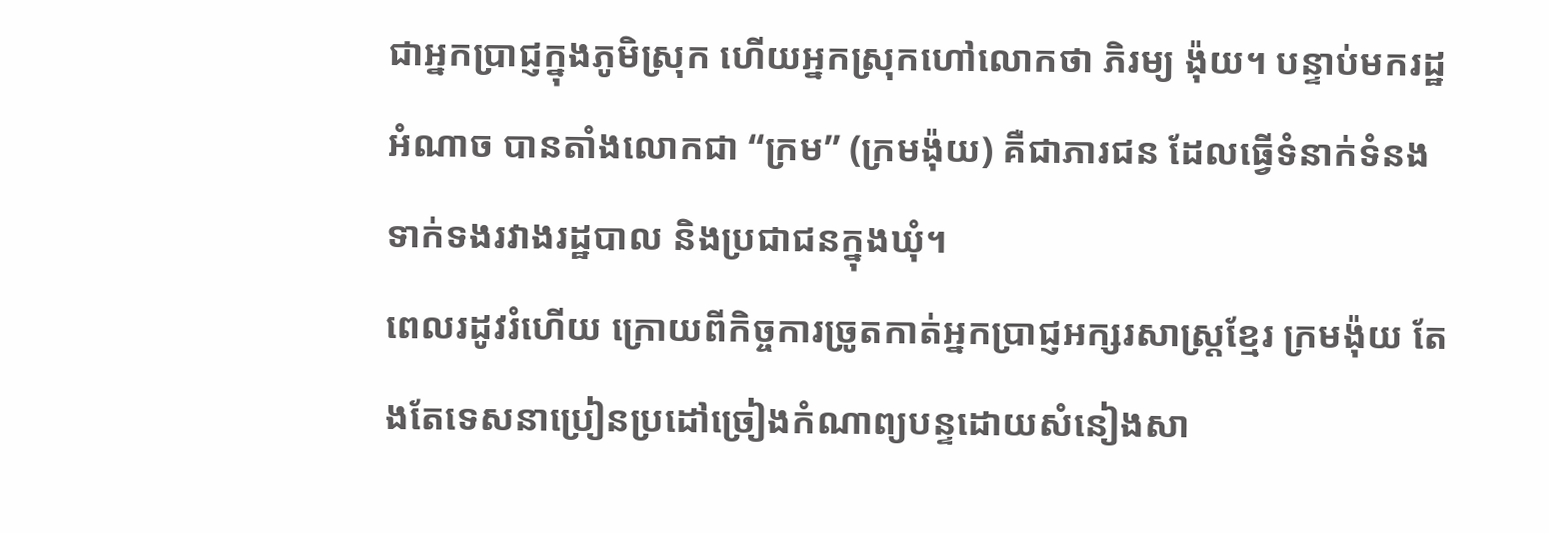ជាអ្នកប្រាជ្ញក្នុងភូមិស្រុក ហើយអ្នកស្រុកហៅលោកថា ភិរម្យ ង៉ុយ។ បន្ទាប់មករដ្ឋអំណាច បានតាំងលោកជា “ក្រម” (ក្រមង៉ុយ) គឺជាភារជន ដែលធ្វើទំនាក់ទំនងទាក់ទងរវាងរដ្ឋបាល និងប្រជាជនក្នុងឃុំ។
ពេលរដូវរំហើយ ក្រោយពីកិច្ចការច្រូតកាត់អ្នកប្រាជ្ញអក្សរសាស្ត្រខ្មែរ ក្រមង៉ុយ តែងតែទេសនាប្រៀនប្រដៅច្រៀងកំណាព្យបន្ទដោយសំនៀងសា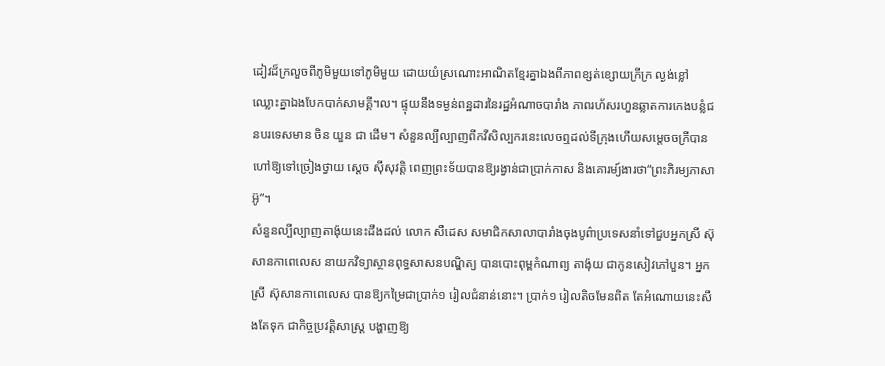ដៀវដ៏ក្រលួចពីភូមិមួយទៅភូមិមួយ ដោយយំស្រណោះអាណិតខ្មែរគ្នាឯងពីភាពខ្សត់ខ្សោយក្រីក្រ ល្ងង់ខ្លៅ ឈ្លោះគ្នាឯងបែកបាក់សាមគ្គី។ល។ ផ្ទុយនឹងទម្ងន់ពន្ឋដារនៃរដ្ឋអំណាចបារាំង ភាពរហ័សរហួនឆ្លាតការកេងបន្លំជនបរទេសមាន ចិន យួន ជា ដើម។ សំនួនល្បីល្បាញពីកវីសិល្បករនេះលេចឮដល់ទីក្រុងហើយសម្តេចចក្រីបានហៅឱ្យទៅច្រៀងថ្វាយ ស្តេច ស៊ីសុវត្តិ ពេញព្រះទ័យបានឱ្យរង្វាន់ជាប្រាក់កាស និងគោរម្យ៍ងារថា“ព្រះភិរម្យភាសាអ៊ូ”។
សំនួនល្បីល្បាញតាង៉ុយនេះដឹងដល់ លោក សឺដេស សមាជិកសាលាបារាំងចុងបូព៌ាប្រទេសនាំទៅជួបអ្នកស្រី ស៊ុសានកាពេលេស នាយកវិទ្យាស្ថានពុទ្ធសាសនបណ្ឌិត្យ បានបោះពុម្ពកំណាព្យ តាង៉ុយ ជាកូនសៀវភៅបួន។ អ្នកស្រី ស៊ុសានកាពេលេស បានឱ្យកម្រៃជាប្រាក់១ រៀលជំនាន់នោះ។ ប្រាក់១ រៀលតិចមែនពិត តែអំណោយនេះសឹងតែទុក ជាកិច្ចប្រវត្តិសាស្ត្រ បង្ហាញឱ្យ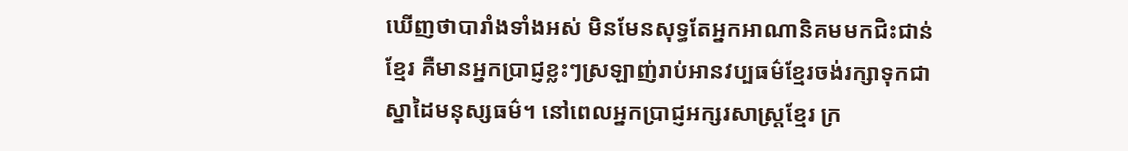ឃើញថាបារាំងទាំងអស់ មិនមែនសុទ្ធតែអ្នកអាណានិគមមកជិះជាន់ខ្មែរ គឺមានអ្នកប្រាជ្ញខ្លះៗស្រឡាញ់រាប់អានវប្បធម៌ខ្មែរចង់រក្សាទុកជា ស្នាដៃមនុស្សធម៌។ នៅពេលអ្នកប្រាជ្ញអក្សរសាស្ត្រខ្មែរ ក្រ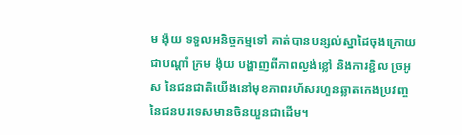ម ង៉ុយ ទទួលអនិច្ចកម្មទៅ គាត់បានបន្សល់ស្នាដៃចុងក្រោយជាបណ្តាំ ក្រម ង៉ុយ បង្ហាញពីភាពល្ងង់ខ្លៅ និងការខ្ជិល ច្រអូស នៃជនជាតិយើងនៅមុខភាពរហ័សរហួនឆ្លាតកេងប្រវញ្ច នៃជនបរទេសមានចិនយួនជាដើម។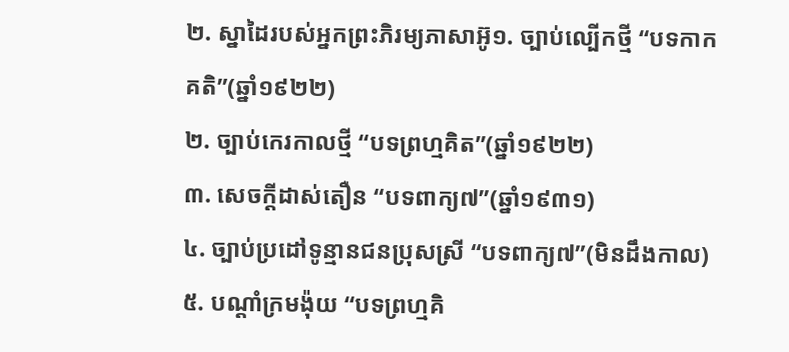២. ស្នាដៃរបស់អ្នកព្រះភិរម្យភាសាអ៊ូ១. ច្បាប់ល្បើកថ្មី “បទកាកគតិ”(ឆ្នាំ១៩២២)
២. ច្បាប់កេរកាលថ្មី “បទព្រហ្មគិត”(ឆ្នាំ១៩២២)
៣. សេចក្តីដាស់តឿន “បទពាក្យ៧”(ឆ្នាំ១៩៣១)
៤. ច្បាប់ប្រដៅទូន្មានជនប្រុសស្រី “បទពាក្យ៧”(មិនដឹងកាល)
៥. បណ្តាំក្រមង៉ុយ “បទព្រហ្មគិ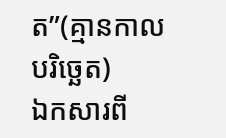ត”(គ្មានកាលបរិច្ឆេត)
ឯកសារពី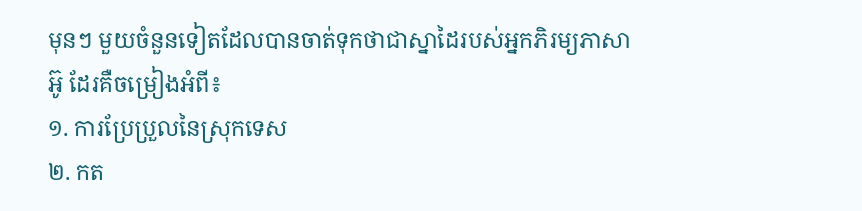មុនៗ មួយចំនួនទៀតដែលបានចាត់ទុកថាជាស្នាដៃរបស់អ្នកភិរម្យភាសាអ៊ូ ដែរគឺចម្រៀងអំពី៖
១. ការប្រែប្រួលនៃស្រុកទេស
២. កត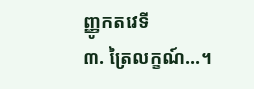ញ្ញូកតវេទី
៣. ត្រៃលក្ខណ៍...។